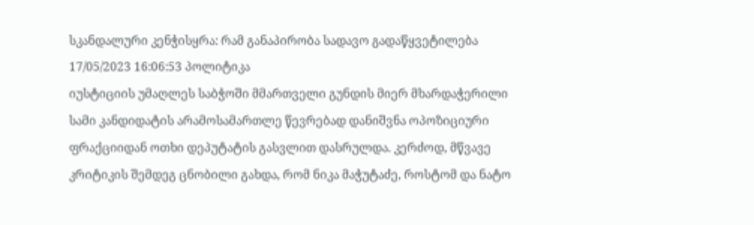სკანდალური კენჭისყრა: რამ განაპირობა სადავო გადაწყვეტილება
17/05/2023 16:06:53 პოლიტიკა
იუსტიციის უმაღლეს საბჭოში მმართველი გუნდის მიერ მხარდაჭერილი სამი კანდიდატის არამოსამართლე წევრებად დანიშვნა ოპოზიციური ფრაქციიდან ოთხი დეპუტატის გასვლით დასრულდა. კერძოდ, მწვავე კრიტიკის შემდეგ ცნობილი გახდა, რომ ნიკა მაჭუტაძე, როსტომ და ნატო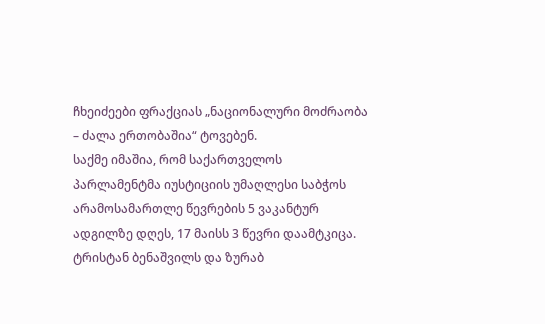ჩხეიძეები ფრაქციას „ნაციონალური მოძრაობა – ძალა ერთობაშია“ ტოვებენ.
საქმე იმაშია, რომ საქართველოს პარლამენტმა იუსტიციის უმაღლესი საბჭოს არამოსამართლე წევრების 5 ვაკანტურ ადგილზე დღეს, 17 მაისს 3 წევრი დაამტკიცა. ტრისტან ბენაშვილს და ზურაბ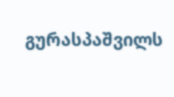გურასპაშვილს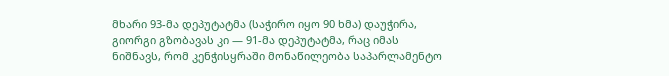მხარი 93-მა დეპუტატმა (საჭირო იყო 90 ხმა) დაუჭირა, გიორგი გზობავას კი — 91-მა დეპუტატმა, რაც იმას ნიშნავს, რომ კენჭისყრაში მონაწილეობა საპარლამენტო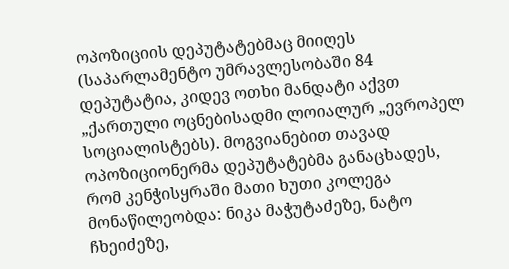ოპოზიციის დეპუტატებმაც მიიღეს (საპარლამენტო უმრავლესობაში 84 დეპუტატია, კიდევ ოთხი მანდატი აქვთ „ქართული ოცნებისადმი ლოიალურ „ევროპელ სოციალისტებს). მოგვიანებით თავად ოპოზიციონერმა დეპუტატებმა განაცხადეს, რომ კენჭისყრაში მათი ხუთი კოლეგა მონაწილეობდა: ნიკა მაჭუტაძეზე, ნატო ჩხეიძეზე,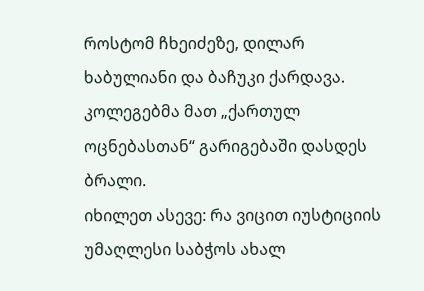როსტომ ჩხეიძეზე, დილარ ხაბულიანი და ბაჩუკი ქარდავა. კოლეგებმა მათ „ქართულ ოცნებასთან“ გარიგებაში დასდეს ბრალი.
იხილეთ ასევე: რა ვიცით იუსტიციის უმაღლესი საბჭოს ახალ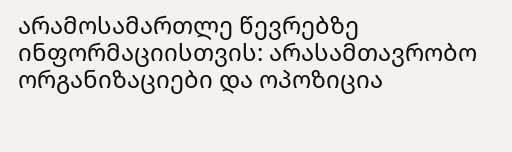არამოსამართლე წევრებზე
ინფორმაციისთვის: არასამთავრობო ორგანიზაციები და ოპოზიცია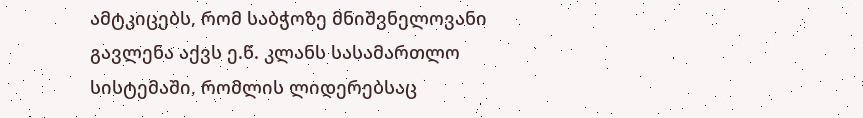ამტკიცებს, რომ საბჭოზე მნიშვნელოვანი გავლენა აქვს ე.წ. კლანს სასამართლო სისტემაში, რომლის ლიდერებსაც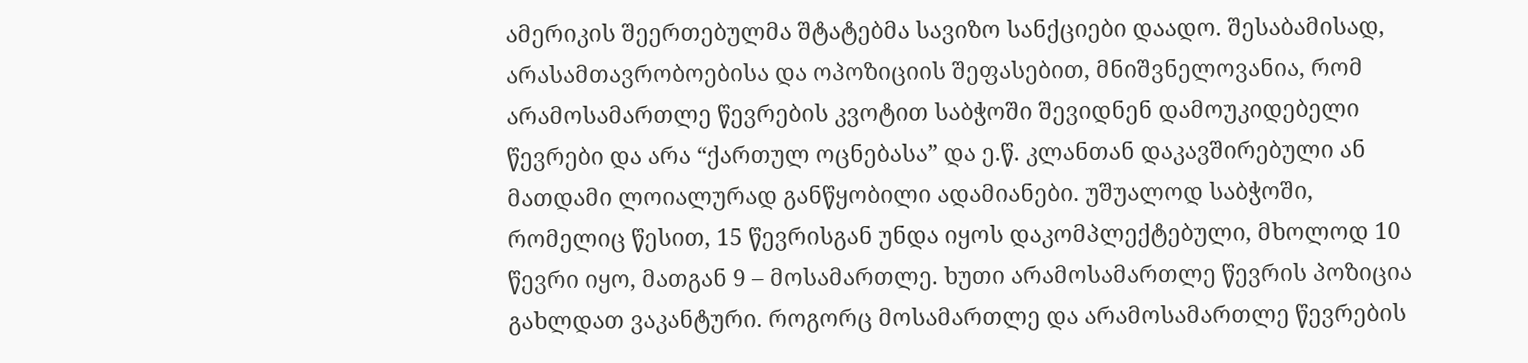ამერიკის შეერთებულმა შტატებმა სავიზო სანქციები დაადო. შესაბამისად, არასამთავრობოებისა და ოპოზიციის შეფასებით, მნიშვნელოვანია, რომ არამოსამართლე წევრების კვოტით საბჭოში შევიდნენ დამოუკიდებელი წევრები და არა “ქართულ ოცნებასა” და ე.წ. კლანთან დაკავშირებული ან მათდამი ლოიალურად განწყობილი ადამიანები. უშუალოდ საბჭოში, რომელიც წესით, 15 წევრისგან უნდა იყოს დაკომპლექტებული, მხოლოდ 10 წევრი იყო, მათგან 9 – მოსამართლე. ხუთი არამოსამართლე წევრის პოზიცია გახლდათ ვაკანტური. როგორც მოსამართლე და არამოსამართლე წევრების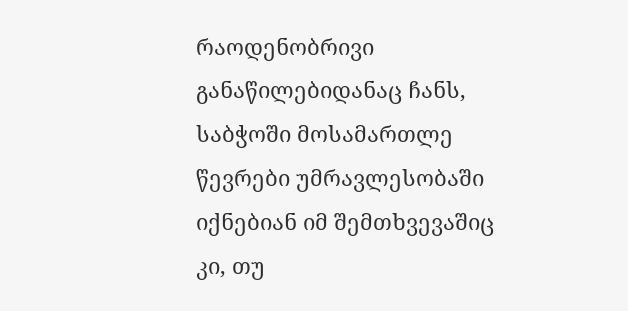რაოდენობრივი განაწილებიდანაც ჩანს, საბჭოში მოსამართლე წევრები უმრავლესობაში იქნებიან იმ შემთხვევაშიც კი, თუ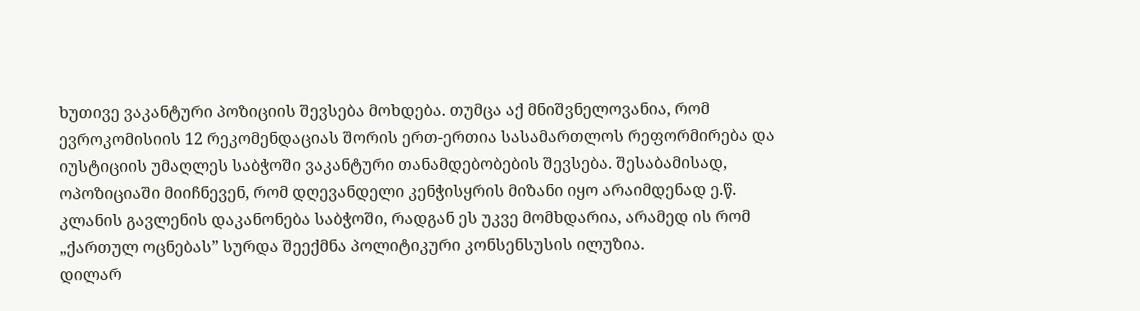ხუთივე ვაკანტური პოზიციის შევსება მოხდება. თუმცა აქ მნიშვნელოვანია, რომ ევროკომისიის 12 რეკომენდაციას შორის ერთ-ერთია სასამართლოს რეფორმირება და იუსტიციის უმაღლეს საბჭოში ვაკანტური თანამდებობების შევსება. შესაბამისად, ოპოზიციაში მიიჩნევენ, რომ დღევანდელი კენჭისყრის მიზანი იყო არაიმდენად ე.წ. კლანის გავლენის დაკანონება საბჭოში, რადგან ეს უკვე მომხდარია, არამედ ის რომ „ქართულ ოცნებას” სურდა შეექმნა პოლიტიკური კონსენსუსის ილუზია.
დილარ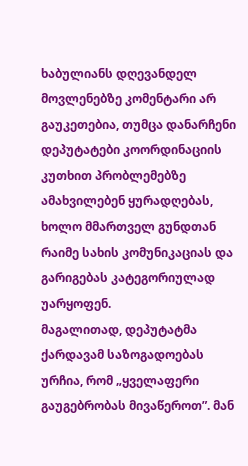ხაბულიანს დღევანდელ მოვლენებზე კომენტარი არ გაუკეთებია, თუმცა დანარჩენი დეპუტატები კოორდინაციის კუთხით პრობლემებზე ამახვილებენ ყურადღებას, ხოლო მმართველ გუნდთან რაიმე სახის კომუნიკაციას და გარიგებას კატეგორიულად უარყოფენ.
მაგალითად, დეპუტატმა ქარდავამ საზოგადოებას ურჩია, რომ „ყველაფერი გაუგებრობას მივაწეროთ”. მან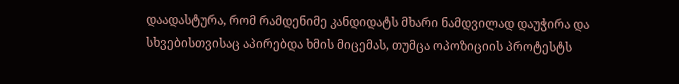დაადასტურა, რომ რამდენიმე კანდიდატს მხარი ნამდვილად დაუჭირა და სხვებისთვისაც აპირებდა ხმის მიცემას, თუმცა ოპოზიციის პროტესტს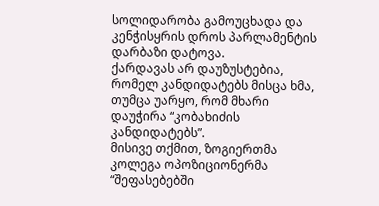სოლიდარობა გამოუცხადა და კენჭისყრის დროს პარლამენტის დარბაზი დატოვა.
ქარდავას არ დაუზუსტებია, რომელ კანდიდატებს მისცა ხმა, თუმცა უარყო, რომ მხარი დაუჭირა “კობახიძის კანდიდატებს”.
მისივე თქმით, ზოგიერთმა კოლეგა ოპოზიციონერმა “შეფასებებში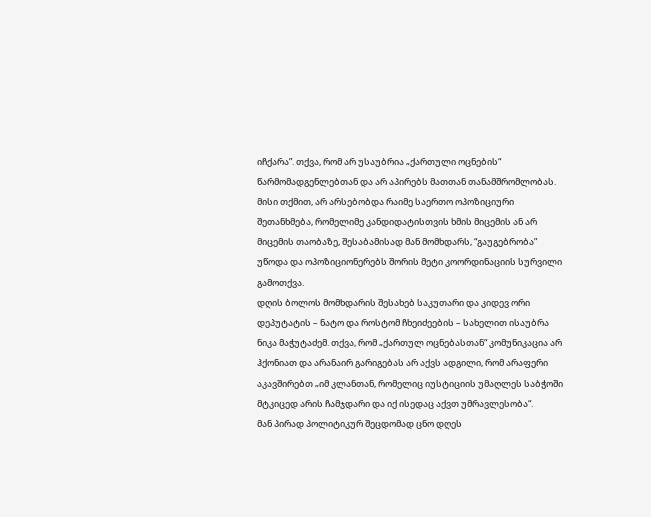იჩქარა”. თქვა, რომ არ უსაუბრია „ქართული ოცნების“ წარმომადგენლებთან და არ აპირებს მათთან თანამშრომლობას.
მისი თქმით, არ არსებობდა რაიმე საერთო ოპოზიციური შეთანხმება, რომელიმე კანდიდატისთვის ხმის მიცემის ან არ მიცემის თაობაზე, შესაბამისად მან მომხდარს, “გაუგებრობა” უწოდა და ოპოზიციონერებს შორის მეტი კოორდინაციის სურვილი გამოთქვა.
დღის ბოლოს მომხდარის შესახებ საკუთარი და კიდევ ორი დეპუტატის – ნატო და როსტომ ჩხეიძეების – სახელით ისაუბრა ნიკა მაჭუტაძემ. თქვა, რომ „ქართულ ოცნებასთან“ კომუნიკაცია არ ჰქონიათ და არანაირ გარიგებას არ აქვს ადგილი, რომ არაფერი აკავშირებთ „იმ კლანთან, რომელიც იუსტიციის უმაღლეს საბჭოში მტკიცედ არის ჩამჯდარი და იქ ისედაც აქვთ უმრავლესობა“.
მან პირად პოლიტიკურ შეცდომად ცნო დღეს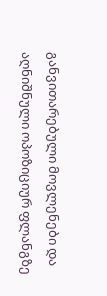განვითარებული მოვლენები და აღნიშნული ოპოზიციურ ფლანგზე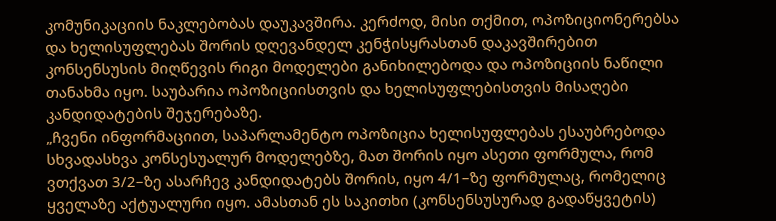კომუნიკაციის ნაკლებობას დაუკავშირა. კერძოდ, მისი თქმით, ოპოზიციონერებსა და ხელისუფლებას შორის დღევანდელ კენჭისყრასთან დაკავშირებით კონსენსუსის მიღწევის რიგი მოდელები განიხილებოდა და ოპოზიციის ნაწილი თანახმა იყო. საუბარია ოპოზიციისთვის და ხელისუფლებისთვის მისაღები კანდიდატების შეჯერებაზე.
„ჩვენი ინფორმაციით, საპარლამენტო ოპოზიცია ხელისუფლებას ესაუბრებოდა სხვადასხვა კონსესუალურ მოდელებზე, მათ შორის იყო ასეთი ფორმულა, რომ ვთქვათ 3/2–ზე ასარჩევ კანდიდატებს შორის, იყო 4/1–ზე ფორმულაც, რომელიც ყველაზე აქტუალური იყო. ამასთან ეს საკითხი (კონსენსუსურად გადაწყვეტის)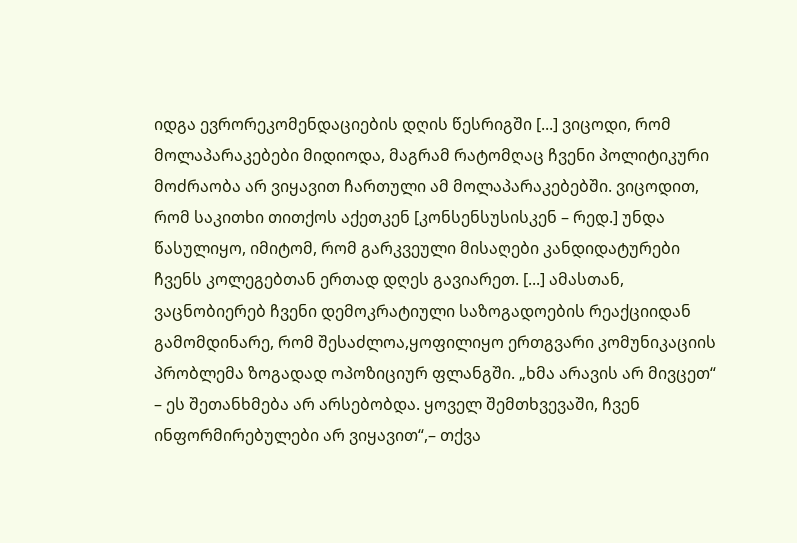იდგა ევრორეკომენდაციების დღის წესრიგში [...] ვიცოდი, რომ მოლაპარაკებები მიდიოდა, მაგრამ რატომღაც ჩვენი პოლიტიკური მოძრაობა არ ვიყავით ჩართული ამ მოლაპარაკებებში. ვიცოდით, რომ საკითხი თითქოს აქეთკენ [კონსენსუსისკენ – რედ.] უნდა წასულიყო, იმიტომ, რომ გარკვეული მისაღები კანდიდატურები ჩვენს კოლეგებთან ერთად დღეს გავიარეთ. [...] ამასთან, ვაცნობიერებ ჩვენი დემოკრატიული საზოგადოების რეაქციიდან გამომდინარე, რომ შესაძლოა,ყოფილიყო ერთგვარი კომუნიკაციის პრობლემა ზოგადად ოპოზიციურ ფლანგში. „ხმა არავის არ მივცეთ“ – ეს შეთანხმება არ არსებობდა. ყოველ შემთხვევაში, ჩვენ ინფორმირებულები არ ვიყავით“,– თქვა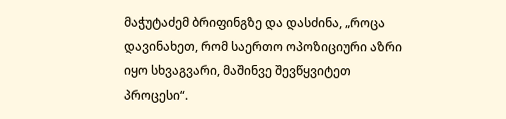მაჭუტაძემ ბრიფინგზე და დასძინა, „როცა დავინახეთ, რომ საერთო ოპოზიციური აზრი იყო სხვაგვარი, მაშინვე შევწყვიტეთ პროცესი“.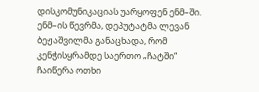დისკომუნიკაციას უარყოფენ ენმ–ში. ენმ–ის წევრმა, დეპუტატმა ლევან ბეჟაშვილმა განაცხადა, რომ კენჭისყრამდე საერთო „ჩატში“ ჩაიწერა ოთხი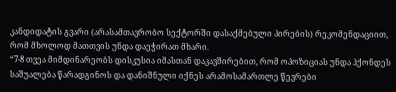კანდიდატის გვარი (არასამთავრობო სექტორში დასაქმებული პირების) რეკომენდაციით, რომ მხოლოდ მათთვის უნდა დაეჭირათ მხარი.
“7-8 თვეა მიმდინარეობს დისკუსია იმასთან დაკავშირებით, რომ ოპოზიციას უნდა ჰქონდეს საშუალება წარადგინოს და დანიშნული იქნეს არამოსამართლე წევრები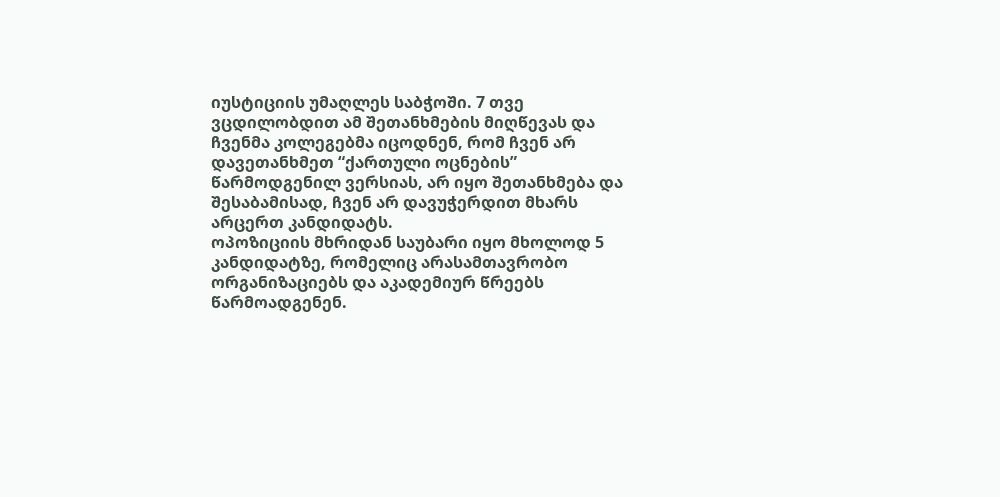იუსტიციის უმაღლეს საბჭოში. 7 თვე ვცდილობდით ამ შეთანხმების მიღწევას და ჩვენმა კოლეგებმა იცოდნენ, რომ ჩვენ არ დავეთანხმეთ “ქართული ოცნების” წარმოდგენილ ვერსიას, არ იყო შეთანხმება და შესაბამისად, ჩვენ არ დავუჭერდით მხარს არცერთ კანდიდატს.
ოპოზიციის მხრიდან საუბარი იყო მხოლოდ 5 კანდიდატზე, რომელიც არასამთავრობო ორგანიზაციებს და აკადემიურ წრეებს წარმოადგენენ.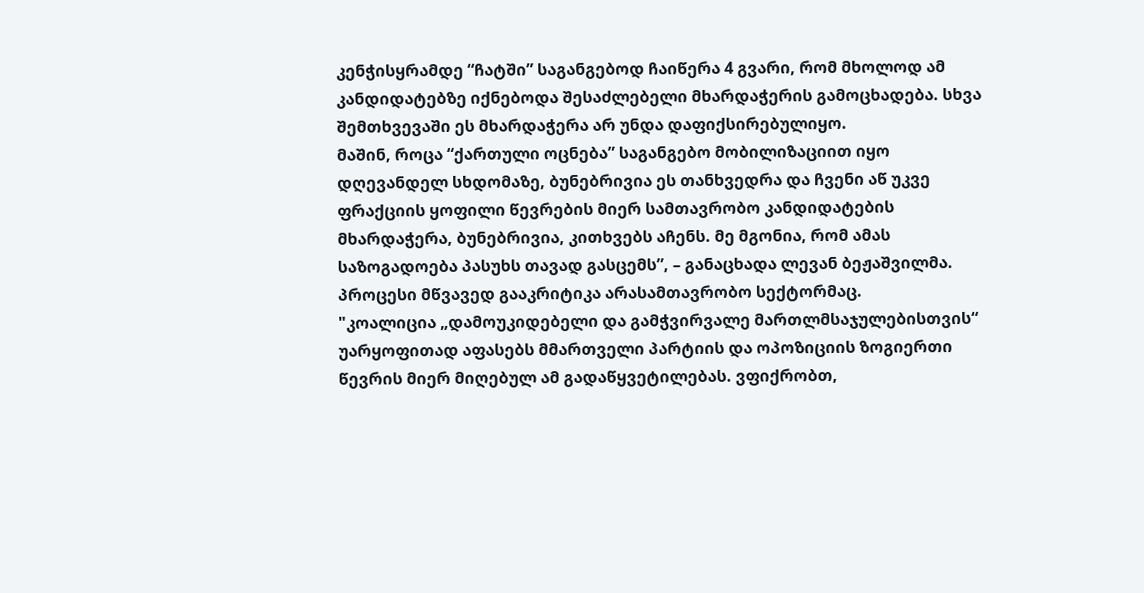კენჭისყრამდე “ჩატში” საგანგებოდ ჩაიწერა 4 გვარი, რომ მხოლოდ ამ კანდიდატებზე იქნებოდა შესაძლებელი მხარდაჭერის გამოცხადება. სხვა შემთხვევაში ეს მხარდაჭერა არ უნდა დაფიქსირებულიყო.
მაშინ, როცა “ქართული ოცნება” საგანგებო მობილიზაციით იყო დღევანდელ სხდომაზე, ბუნებრივია ეს თანხვედრა და ჩვენი აწ უკვე ფრაქციის ყოფილი წევრების მიერ სამთავრობო კანდიდატების მხარდაჭერა, ბუნებრივია, კითხვებს აჩენს. მე მგონია, რომ ამას საზოგადოება პასუხს თავად გასცემს”, – განაცხადა ლევან ბეჟაშვილმა.
პროცესი მწვავედ გააკრიტიკა არასამთავრობო სექტორმაც.
"კოალიცია „დამოუკიდებელი და გამჭვირვალე მართლმსაჯულებისთვის“ უარყოფითად აფასებს მმართველი პარტიის და ოპოზიციის ზოგიერთი წევრის მიერ მიღებულ ამ გადაწყვეტილებას. ვფიქრობთ,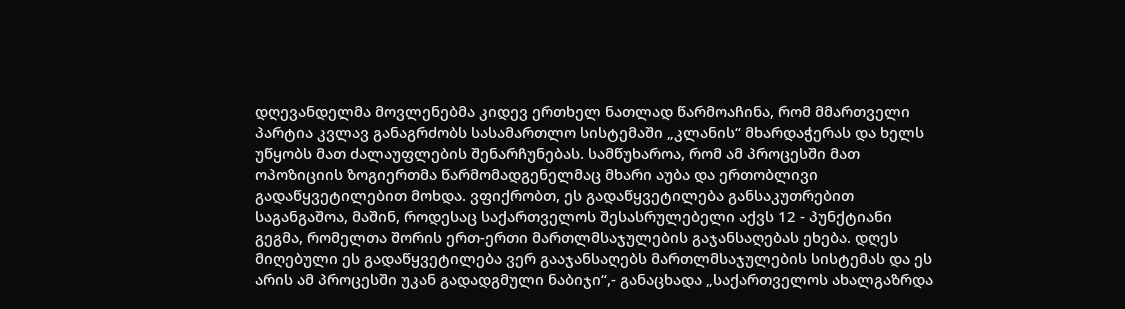დღევანდელმა მოვლენებმა კიდევ ერთხელ ნათლად წარმოაჩინა, რომ მმართველი პარტია კვლავ განაგრძობს სასამართლო სისტემაში „კლანის“ მხარდაჭერას და ხელს უწყობს მათ ძალაუფლების შენარჩუნებას. სამწუხაროა, რომ ამ პროცესში მათ ოპოზიციის ზოგიერთმა წარმომადგენელმაც მხარი აუბა და ერთობლივი გადაწყვეტილებით მოხდა. ვფიქრობთ, ეს გადაწყვეტილება განსაკუთრებით საგანგაშოა, მაშინ, როდესაც საქართველოს შესასრულებელი აქვს 12 - პუნქტიანი გეგმა, რომელთა შორის ერთ-ერთი მართლმსაჯულების გაჯანსაღებას ეხება. დღეს მიღებული ეს გადაწყვეტილება ვერ გააჯანსაღებს მართლმსაჯულების სისტემას და ეს არის ამ პროცესში უკან გადადგმული ნაბიჯი“,- განაცხადა „საქართველოს ახალგაზრდა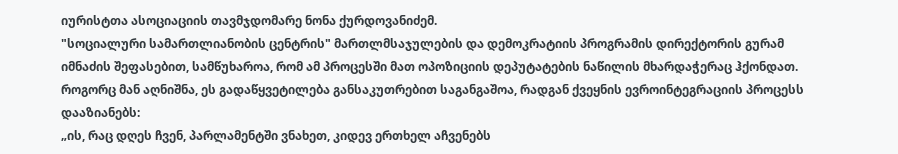იურისტთა ასოციაციის თავმჯდომარე ნონა ქურდოვანიძემ.
"სოციალური სამართლიანობის ცენტრის" მართლმსაჯულების და დემოკრატიის პროგრამის დირექტორის გურამ იმნაძის შეფასებით, სამწუხაროა, რომ ამ პროცესში მათ ოპოზიციის დეპუტატების ნაწილის მხარდაჭერაც ჰქონდათ.
როგორც მან აღნიშნა, ეს გადაწყვეტილება განსაკუთრებით საგანგაშოა, რადგან ქვეყნის ევროინტეგრაციის პროცესს დააზიანებს:
„ის, რაც დღეს ჩვენ, პარლამენტში ვნახეთ, კიდევ ერთხელ აჩვენებს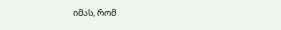იმას, რომ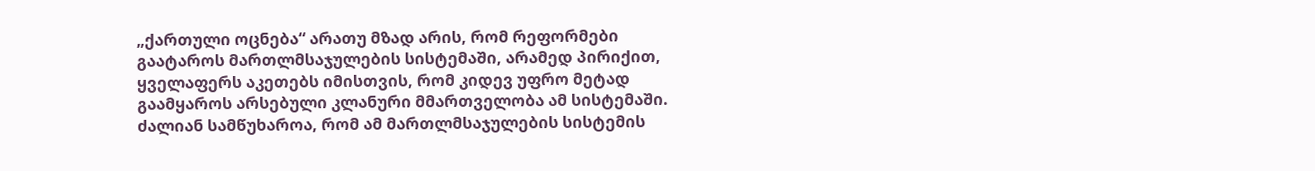„ქართული ოცნება“ არათუ მზად არის, რომ რეფორმები გაატაროს მართლმსაჯულების სისტემაში, არამედ პირიქით, ყველაფერს აკეთებს იმისთვის, რომ კიდევ უფრო მეტად გაამყაროს არსებული კლანური მმართველობა ამ სისტემაში. ძალიან სამწუხაროა, რომ ამ მართლმსაჯულების სისტემის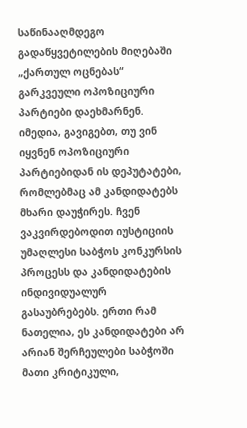საწინააღმდეგო გადაწყვეტილების მიღებაში „ქართულ ოცნებას“ გარკვეული ოპოზიციური პარტიები დაეხმარნენ. იმედია, გავიგებთ, თუ ვინ იყვნენ ოპოზიციური პარტიებიდან ის დეპუტატები, რომლებმაც ამ კანდიდატებს მხარი დაუჭირეს. ჩვენ ვაკვირდებოდით იუსტიციის უმაღლესი საბჭოს კონკურსის პროცესს და კანდიდატების ინდივიდუალურ გასაუბრებებს. ერთი რამ ნათელია, ეს კანდიდატები არ არიან შერჩეულები საბჭოში მათი კრიტიკული,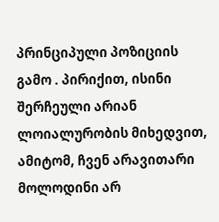პრინციპული პოზიციის გამო . პირიქით, ისინი შერჩეული არიან ლოიალურობის მიხედვით, ამიტომ, ჩვენ არავითარი მოლოდინი არ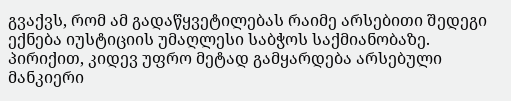გვაქვს, რომ ამ გადაწყვეტილებას რაიმე არსებითი შედეგი ექნება იუსტიციის უმაღლესი საბჭოს საქმიანობაზე. პირიქით, კიდევ უფრო მეტად გამყარდება არსებული მანკიერი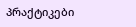პრაქტიკები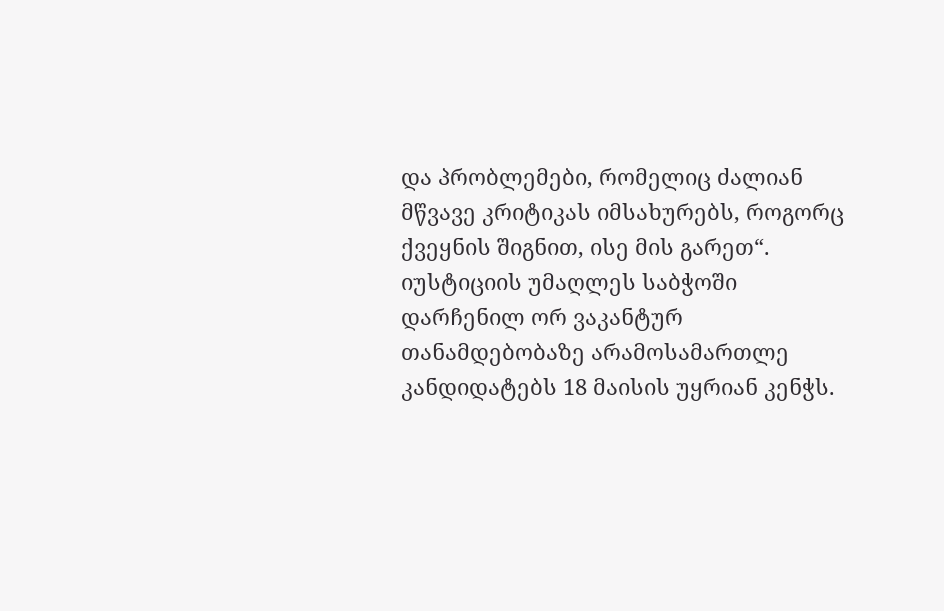და პრობლემები, რომელიც ძალიან მწვავე კრიტიკას იმსახურებს, როგორც ქვეყნის შიგნით, ისე მის გარეთ“.
იუსტიციის უმაღლეს საბჭოში დარჩენილ ორ ვაკანტურ თანამდებობაზე არამოსამართლე კანდიდატებს 18 მაისის უყრიან კენჭს.